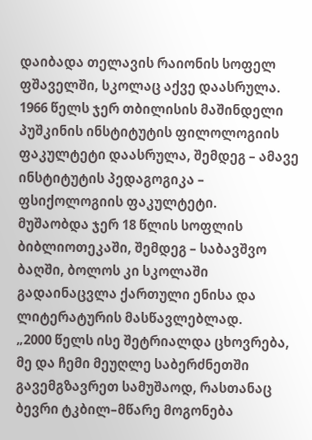დაიბადა თელავის რაიონის სოფელ ფშაველში, სკოლაც აქვე დაასრულა. 1966 წელს ჯერ თბილისის მაშინდელი პუშკინის ინსტიტუტის ფილოლოგიის ფაკულტეტი დაასრულა, შემდეგ – ამავე ინსტიტუტის პედაგოგიკა – ფსიქოლოგიის ფაკულტეტი.
მუშაობდა ჯერ 18 წლის სოფლის ბიბლიოთეკაში, შემდეგ – საბავშვო ბაღში, ბოლოს კი სკოლაში გადაინაცვლა ქართული ენისა და ლიტერატურის მასწავლებლად.
„2000 წელს ისე შეტრიალდა ცხოვრება, მე და ჩემი მეუღლე საბერძნეთში გავემგზავრეთ სამუშაოდ, რასთანაც ბევრი ტკბილ–მწარე მოგონება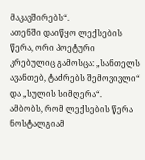მაკავშირებს“.
ათენში დაიწყო ლექსების წერა, ორი პოეტური კრებულიც გამოსცა: „სანთელს ავანთებ, ტაძრებს შემოვივლი“ და „სულის სიმღერა“.
ამბობს, რომ ლექსების წერა ნოსტალგიამ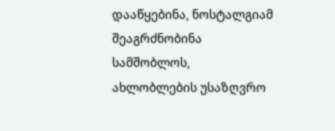დააწყებინა, ნოსტალგიამ შეაგრძნობინა სამშობლოს, ახლობლების უსაზღვრო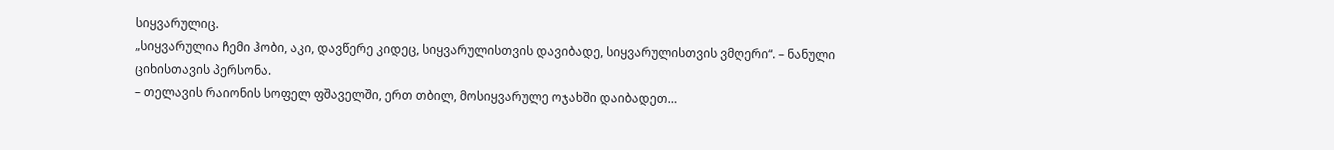სიყვარულიც.
„სიყვარულია ჩემი ჰობი, აკი, დავწერე კიდეც, სიყვარულისთვის დავიბადე, სიყვარულისთვის ვმღერი“. – ნანული ციხისთავის პერსონა.
– თელავის რაიონის სოფელ ფშაველში, ერთ თბილ, მოსიყვარულე ოჯახში დაიბადეთ…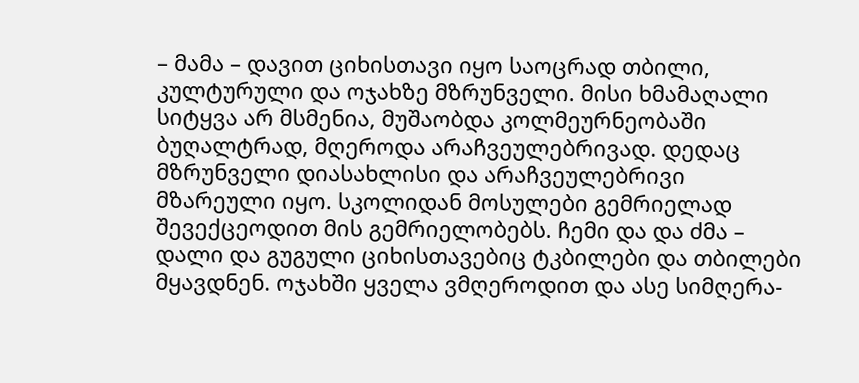– მამა – დავით ციხისთავი იყო საოცრად თბილი, კულტურული და ოჯახზე მზრუნველი. მისი ხმამაღალი სიტყვა არ მსმენია, მუშაობდა კოლმეურნეობაში ბუღალტრად, მღეროდა არაჩვეულებრივად. დედაც მზრუნველი დიასახლისი და არაჩვეულებრივი მზარეული იყო. სკოლიდან მოსულები გემრიელად შევექცეოდით მის გემრიელობებს. ჩემი და და ძმა – დალი და გუგული ციხისთავებიც ტკბილები და თბილები მყავდნენ. ოჯახში ყველა ვმღეროდით და ასე სიმღერა-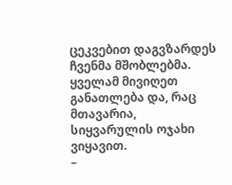ცეკვებით დაგვზარდეს ჩვენმა მშობლებმა. ყველამ მივიღეთ განათლება და, რაც მთავარია, სიყვარულის ოჯახი ვიყავით.
–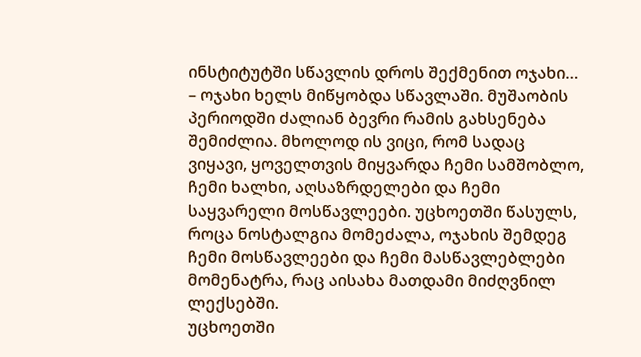ინსტიტუტში სწავლის დროს შექმენით ოჯახი…
– ოჯახი ხელს მიწყობდა სწავლაში. მუშაობის პერიოდში ძალიან ბევრი რამის გახსენება შემიძლია. მხოლოდ ის ვიცი, რომ სადაც ვიყავი, ყოველთვის მიყვარდა ჩემი სამშობლო, ჩემი ხალხი, აღსაზრდელები და ჩემი საყვარელი მოსწავლეები. უცხოეთში წასულს, როცა ნოსტალგია მომეძალა, ოჯახის შემდეგ ჩემი მოსწავლეები და ჩემი მასწავლებლები მომენატრა, რაც აისახა მათდამი მიძღვნილ ლექსებში.
უცხოეთში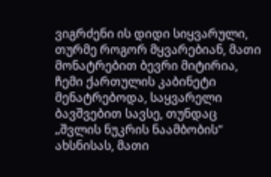ვიგრძენი ის დიდი სიყვარული, თურმე როგორ მყვარებიან, მათი მონატრებით ბევრი მიტირია, ჩემი ქართულის კაბინეტი მენატრებოდა, საყვარელი ბავშვებით სავსე, თუნდაც „შვლის ნუკრის ნაამბობის“ ახსნისას, მათი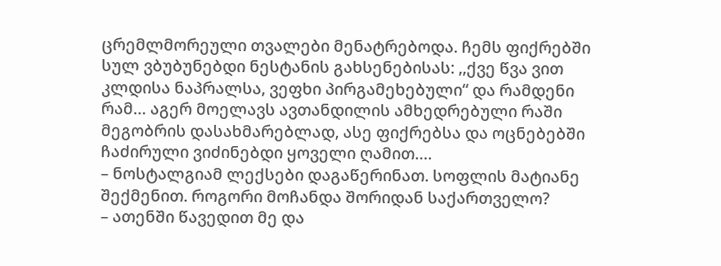ცრემლმორეული თვალები მენატრებოდა. ჩემს ფიქრებში სულ ვბუბუნებდი ნესტანის გახსენებისას: ,,ქვე წვა ვით კლდისა ნაპრალსა, ვეფხი პირგამეხებული“ და რამდენი რამ… აგერ მოელავს ავთანდილის ამხედრებული რაში მეგობრის დასახმარებლად, ასე ფიქრებსა და ოცნებებში ჩაძირული ვიძინებდი ყოველი ღამით….
– ნოსტალგიამ ლექსები დაგაწერინათ. სოფლის მატიანე შექმენით. როგორი მოჩანდა შორიდან საქართველო?
– ათენში წავედით მე და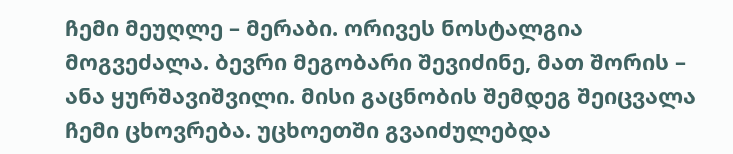ჩემი მეუღლე – მერაბი. ორივეს ნოსტალგია მოგვეძალა. ბევრი მეგობარი შევიძინე, მათ შორის – ანა ყურშავიშვილი. მისი გაცნობის შემდეგ შეიცვალა ჩემი ცხოვრება. უცხოეთში გვაიძულებდა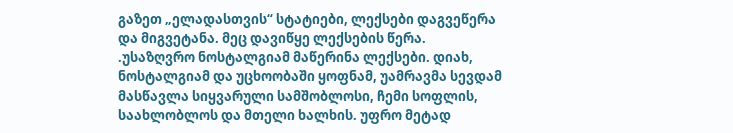გაზეთ „ელადასთვის“ სტატიები, ლექსები დაგვეწერა და მიგვეტანა. მეც დავიწყე ლექსების წერა.
.უსაზღვრო ნოსტალგიამ მაწერინა ლექსები. დიახ, ნოსტალგიამ და უცხოობაში ყოფნამ, უამრავმა სევდამ მასწავლა სიყვარული სამშობლოსი, ჩემი სოფლის, საახლობლოს და მთელი ხალხის. უფრო მეტად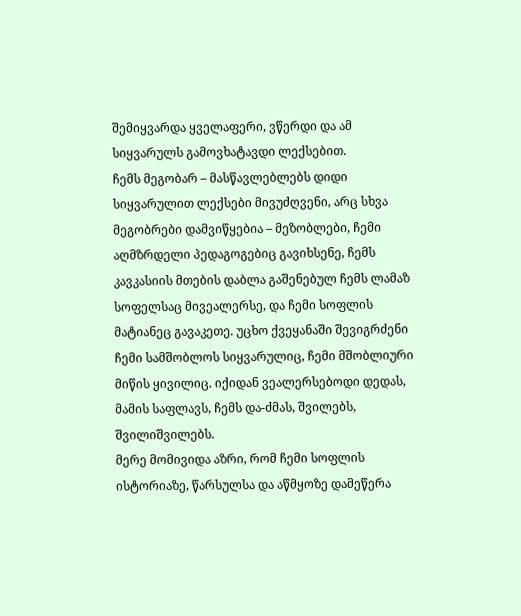შემიყვარდა ყველაფერი, ვწერდი და ამ სიყვარულს გამოვხატავდი ლექსებით.
ჩემს მეგობარ – მასწავლებლებს დიდი სიყვარულით ლექსები მივუძღვენი, არც სხვა მეგობრები დამვიწყებია – მეზობლები, ჩემი აღმზრდელი პედაგოგებიც გავიხსენე, ჩემს კავკასიის მთების დაბლა გაშენებულ ჩემს ლამაზ სოფელსაც მივეალერსე, და ჩემი სოფლის მატიანეც გავაკეთე. უცხო ქვეყანაში შევიგრძენი ჩემი სამშობლოს სიყვარულიც, ჩემი მშობლიური მიწის ყივილიც. იქიდან ვეალერსებოდი დედას, მამის საფლავს, ჩემს და-ძმას, შვილებს, შვილიშვილებს.
მერე მომივიდა აზრი, რომ ჩემი სოფლის ისტორიაზე, წარსულსა და აწმყოზე დამეწერა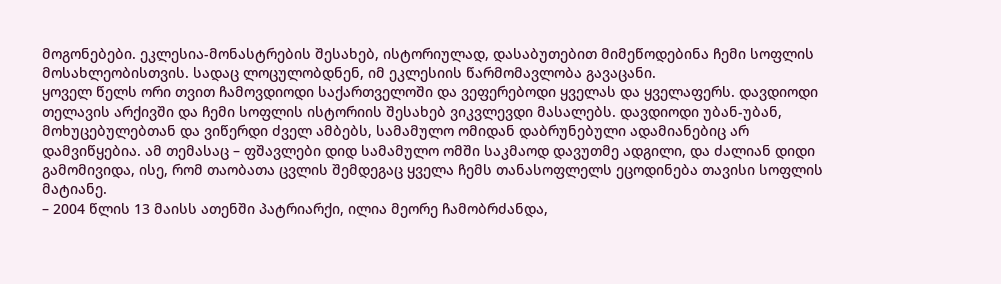მოგონებები. ეკლესია-მონასტრების შესახებ, ისტორიულად, დასაბუთებით მიმეწოდებინა ჩემი სოფლის მოსახლეობისთვის. სადაც ლოცულობდნენ, იმ ეკლესიის წარმომავლობა გავაცანი.
ყოველ წელს ორი თვით ჩამოვდიოდი საქართველოში და ვეფერებოდი ყველას და ყველაფერს. დავდიოდი თელავის არქივში და ჩემი სოფლის ისტორიის შესახებ ვიკვლევდი მასალებს. დავდიოდი უბან-უბან, მოხუცებულებთან და ვიწერდი ძველ ამბებს, სამამულო ომიდან დაბრუნებული ადამიანებიც არ დამვიწყებია. ამ თემასაც – ფშავლები დიდ სამამულო ომში საკმაოდ დავუთმე ადგილი, და ძალიან დიდი გამომივიდა, ისე, რომ თაობათა ცვლის შემდეგაც ყველა ჩემს თანასოფლელს ეცოდინება თავისი სოფლის მატიანე.
– 2004 წლის 13 მაისს ათენში პატრიარქი, ილია მეორე ჩამობრძანდა,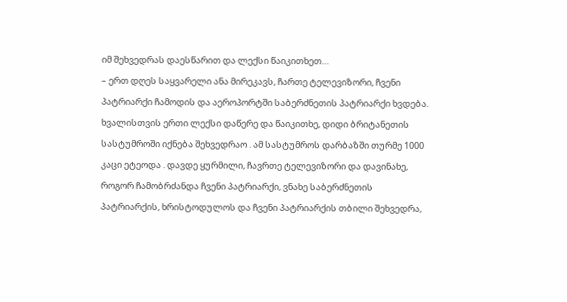იმ შეხვედრას დაესწარით და ლექსი წაიკითხეთ…
– ერთ დღეს საყვარელი ანა მირეკავს, ჩართე ტელევიზორი, ჩვენი პატრიარქი ჩამოდის და აეროპორტში საბერძნეთის პატრიარქი ხვდება. ხვალისთვის ერთი ლექსი დაწერე და წაიკითხე, დიდი ბრიტანეთის სასტუმროში იქნება შეხვედრაო . ამ სასტუმროს დარბაზში თურმე 1000 კაცი ეტეოდა . დავდე ყურმილი, ჩავრთე ტელევიზორი და დავინახე, როგორ ჩამობრძანდა ჩვენი პატრიარქი, ვნახე საბერძნეთის პატრიარქის, ხრისტოდულოს და ჩვენი პატრიარქის თბილი შეხვედრა,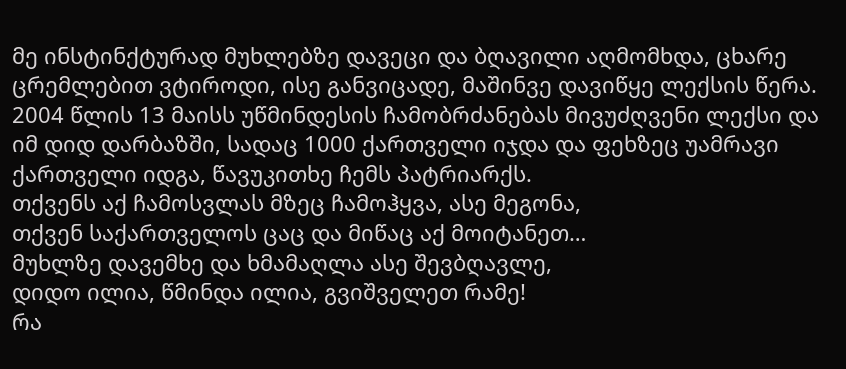მე ინსტინქტურად მუხლებზე დავეცი და ბღავილი აღმომხდა, ცხარე ცრემლებით ვტიროდი, ისე განვიცადე, მაშინვე დავიწყე ლექსის წერა.
2004 წლის 13 მაისს უწმინდესის ჩამობრძანებას მივუძღვენი ლექსი და იმ დიდ დარბაზში, სადაც 1000 ქართველი იჯდა და ფეხზეც უამრავი ქართველი იდგა, წავუკითხე ჩემს პატრიარქს.
თქვენს აქ ჩამოსვლას მზეც ჩამოჰყვა, ასე მეგონა,
თქვენ საქართველოს ცაც და მიწაც აქ მოიტანეთ…
მუხლზე დავემხე და ხმამაღლა ასე შევბღავლე,
დიდო ილია, წმინდა ილია, გვიშველეთ რამე!
რა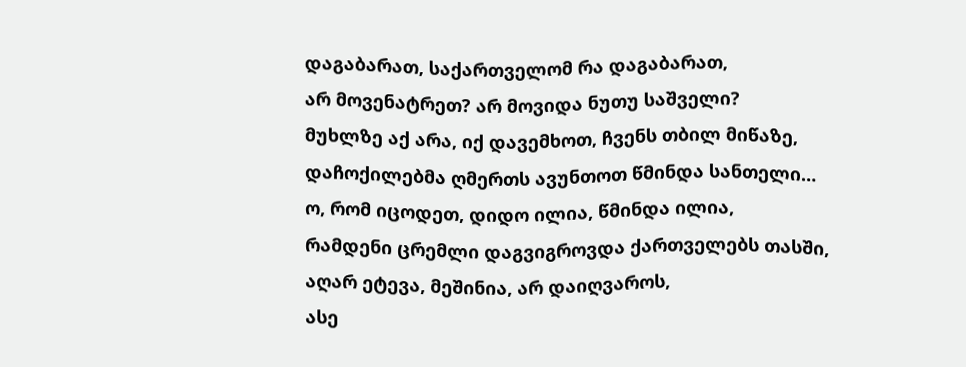დაგაბარათ, საქართველომ რა დაგაბარათ,
არ მოვენატრეთ? არ მოვიდა ნუთუ საშველი?
მუხლზე აქ არა, იქ დავემხოთ, ჩვენს თბილ მიწაზე,
დაჩოქილებმა ღმერთს ავუნთოთ წმინდა სანთელი…
ო, რომ იცოდეთ, დიდო ილია, წმინდა ილია,
რამდენი ცრემლი დაგვიგროვდა ქართველებს თასში,
აღარ ეტევა, მეშინია, არ დაიღვაროს,
ასე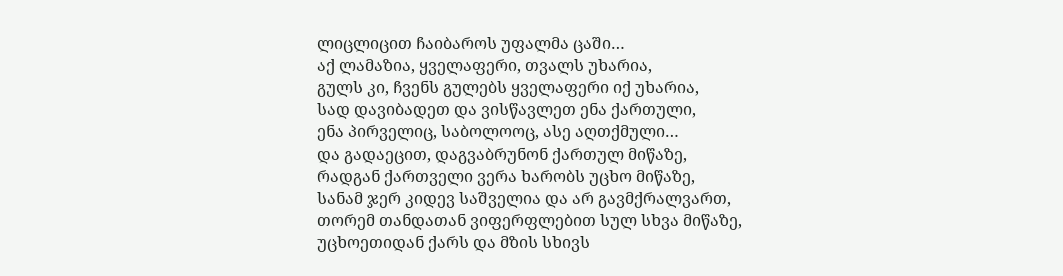ლიცლიცით ჩაიბაროს უფალმა ცაში…
აქ ლამაზია, ყველაფერი, თვალს უხარია,
გულს კი, ჩვენს გულებს ყველაფერი იქ უხარია,
სად დავიბადეთ და ვისწავლეთ ენა ქართული,
ენა პირველიც, საბოლოოც, ასე აღთქმული…
და გადაეცით, დაგვაბრუნონ ქართულ მიწაზე,
რადგან ქართველი ვერა ხარობს უცხო მიწაზე,
სანამ ჯერ კიდევ საშველია და არ გავმქრალვართ,
თორემ თანდათან ვიფერფლებით სულ სხვა მიწაზე,
უცხოეთიდან ქარს და მზის სხივს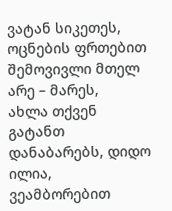ვატან სიკეთეს,
ოცნების ფრთებით შემოვივლი მთელ არე – მარეს,
ახლა თქვენ გატანთ დანაბარებს, დიდო ილია,
ვეამბორებით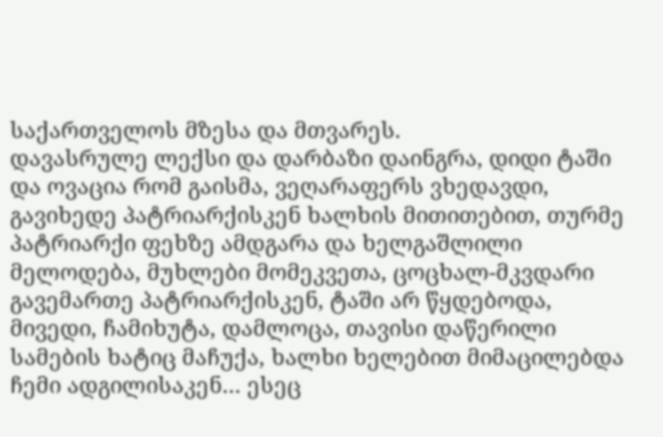საქართველოს მზესა და მთვარეს.
დავასრულე ლექსი და დარბაზი დაინგრა, დიდი ტაში და ოვაცია რომ გაისმა, ვეღარაფერს ვხედავდი, გავიხედე პატრიარქისკენ ხალხის მითითებით, თურმე პატრიარქი ფეხზე ამდგარა და ხელგაშლილი მელოდება, მუხლები მომეკვეთა, ცოცხალ-მკვდარი გავემართე პატრიარქისკენ, ტაში არ წყდებოდა, მივედი, ჩამიხუტა, დამლოცა, თავისი დაწერილი სამების ხატიც მაჩუქა, ხალხი ხელებით მიმაცილებდა ჩემი ადგილისაკენ… ესეც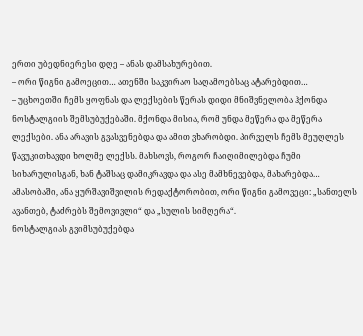ერთი უბედნიერესი დღე – ანას დამსახურებით.
– ორი წიგნი გამოეცით… ათენში საკვირაო საღამოებსაც ატარებდით…
– უცხოეთში ჩემს ყოფნას და ლექსების წერას დიდი მნიშვნელობა ჰქონდა ნოსტალგიის შემსუბუქებაში. მქონდა მისია, რომ უნდა მეწერა და მეწერა ლექსები. ანა არავის გვასვენებდა და ამით ვხარობდი. პირველს ჩემს მეუღლეს წავუკითხავდი ხოლმე ლექსს. მახსოვს, როგორ ჩაიღიმილებდა ჩუმი სიხარულისგან, ხან ტაშსაც დამიკრავდა და ასე მამხნევებდა, მახარებდა…
ამასობაში, ანა ყურშავიშვილის რედაქტორობით, ორი წიგნი გამოვეცი: „სანთელს ავანთებ, ტაძრებს შემოვივლი“ და „სულის სიმღერა“.
ნოსტალგიას გვიმსუბუქებდა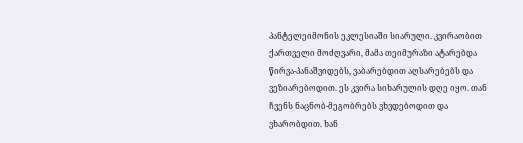პანტელეიმონის ეკლესიაში სიარული. კვირაობით ქართველი მოძღვარი, მამა თეიმურაზი ატარებდა წირვა-პანაშვიდებს, ვაბარებდით აღსარებებს და ვეზიარებოდით. ეს კვირა სიხარულის დღე იყო. თან ჩვენს ნაცნობ-მეგობრებს ვხვდებოდით და ვხარობდით. ხან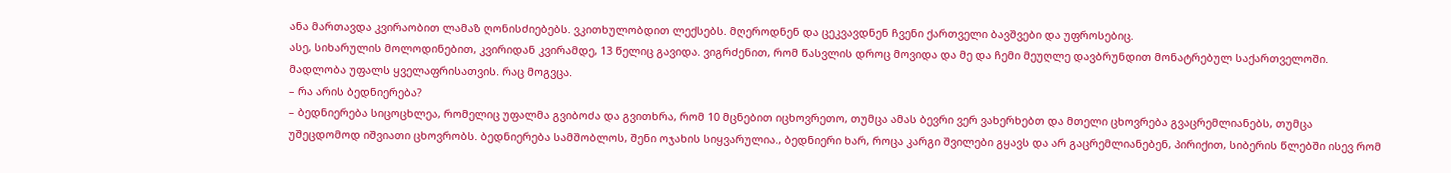ანა მართავდა კვირაობით ლამაზ ღონისძიებებს. ვკითხულობდით ლექსებს. მღეროდნენ და ცეკვავდნენ ჩვენი ქართველი ბავშვები და უფროსებიც.
ასე, სიხარულის მოლოდინებით, კვირიდან კვირამდე, 13 წელიც გავიდა. ვიგრძენით, რომ წასვლის დროც მოვიდა და მე და ჩემი მეუღლე დავბრუნდით მონატრებულ საქართველოში. მადლობა უფალს ყველაფრისათვის. რაც მოგვცა.
– რა არის ბედნიერება?
– ბედნიერება სიცოცხლეა, რომელიც უფალმა გვიბოძა და გვითხრა, რომ 10 მცნებით იცხოვრეთო, თუმცა ამას ბევრი ვერ ვახერხებთ და მთელი ცხოვრება გვაცრემლიანებს, თუმცა უშეცდომოდ იშვიათი ცხოვრობს. ბედნიერება სამშობლოს, შენი ოჯახის სიყვარულია., ბედნიერი ხარ, როცა კარგი შვილები გყავს და არ გაცრემლიანებენ, პირიქით, სიბერის წლებში ისევ რომ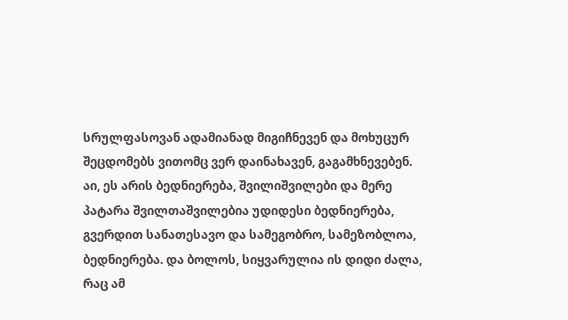სრულფასოვან ადამიანად მიგიჩნევენ და მოხუცურ შეცდომებს ვითომც ვერ დაინახავენ, გაგამხნევებენ. აი, ეს არის ბედნიერება, შვილიშვილები და მერე პატარა შვილთაშვილებია უდიდესი ბედნიერება, გვერდით სანათესავო და სამეგობრო, სამეზობლოა, ბედნიერება. და ბოლოს, სიყვარულია ის დიდი ძალა, რაც ამ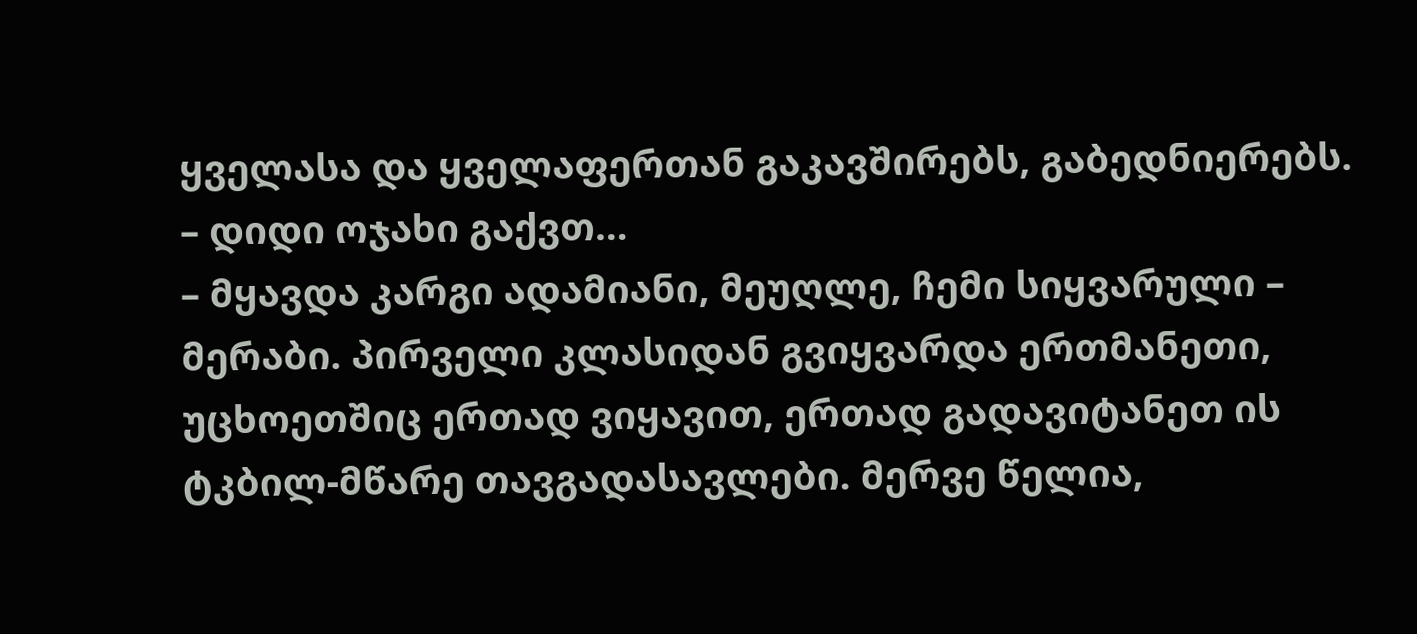ყველასა და ყველაფერთან გაკავშირებს, გაბედნიერებს.
– დიდი ოჯახი გაქვთ…
– მყავდა კარგი ადამიანი, მეუღლე, ჩემი სიყვარული – მერაბი. პირველი კლასიდან გვიყვარდა ერთმანეთი, უცხოეთშიც ერთად ვიყავით, ერთად გადავიტანეთ ის ტკბილ-მწარე თავგადასავლები. მერვე წელია,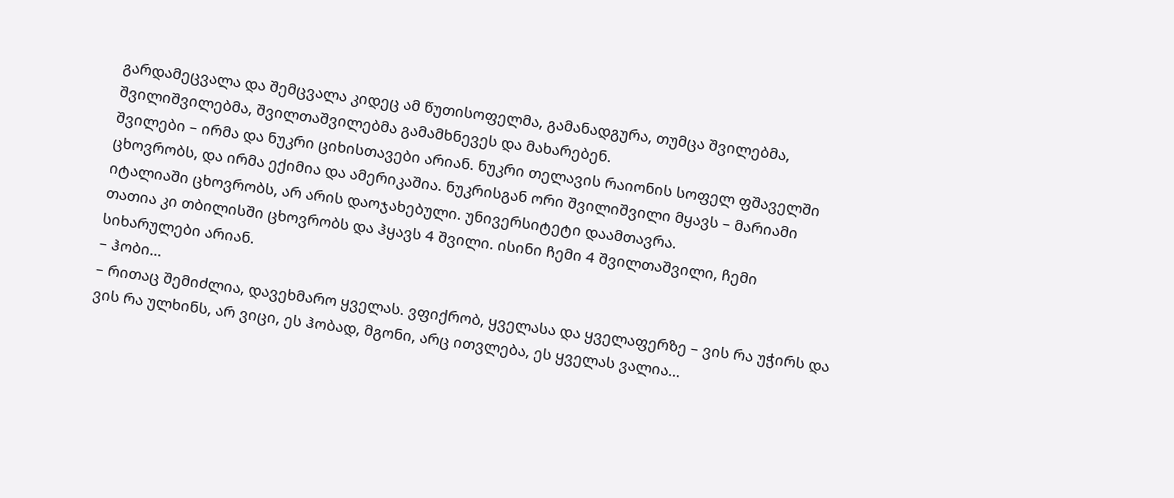გარდამეცვალა და შემცვალა კიდეც ამ წუთისოფელმა, გამანადგურა, თუმცა შვილებმა, შვილიშვილებმა, შვილთაშვილებმა გამამხნევეს და მახარებენ.
შვილები – ირმა და ნუკრი ციხისთავები არიან. ნუკრი თელავის რაიონის სოფელ ფშაველში ცხოვრობს, და ირმა ექიმია და ამერიკაშია. ნუკრისგან ორი შვილიშვილი მყავს – მარიამი იტალიაში ცხოვრობს, არ არის დაოჯახებული. უნივერსიტეტი დაამთავრა.
თათია კი თბილისში ცხოვრობს და ჰყავს 4 შვილი. ისინი ჩემი 4 შვილთაშვილი, ჩემი სიხარულები არიან.
– ჰობი…
– რითაც შემიძლია, დავეხმარო ყველას. ვფიქრობ, ყველასა და ყველაფერზე – ვის რა უჭირს და ვის რა ულხინს, არ ვიცი, ეს ჰობად, მგონი, არც ითვლება, ეს ყველას ვალია…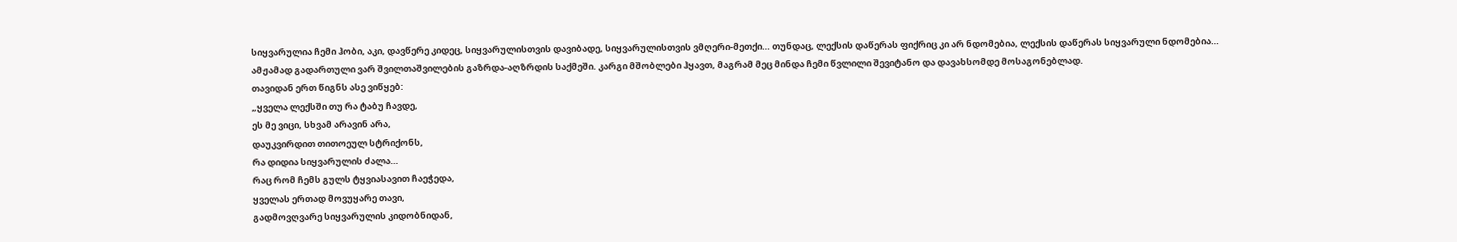სიყვარულია ჩემი ჰობი, აკი, დავწერე კიდეც, სიყვარულისთვის დავიბადე, სიყვარულისთვის ვმღერი-მეთქი… თუნდაც, ლექსის დაწერას ფიქრიც კი არ ნდომებია, ლექსის დაწერას სიყვარული ნდომებია…
ამჟამად გადართული ვარ შვილთაშვილების გაზრდა-აღზრდის საქმეში. კარგი მშობლები ჰყავთ, მაგრამ მეც მინდა ჩემი წვლილი შევიტანო და დავახსომდე მოსაგონებლად.
თავიდან ერთ წიგნს ასე ვიწყებ:
„ყველა ლექსში თუ რა ტაბუ ჩავდე,
ეს მე ვიცი, სხვამ არავინ არა,
დაუკვირდით თითოეულ სტრიქონს,
რა დიდია სიყვარულის ძალა…
რაც რომ ჩემს გულს ტყვიასავით ჩაეჭედა,
ყველას ერთად მოვუყარე თავი,
გადმოვღვარე სიყვარულის კიდობნიდან,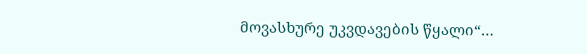მოვასხურე უკვდავების წყალი“…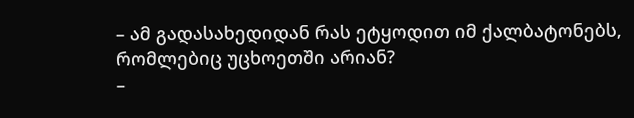– ამ გადასახედიდან რას ეტყოდით იმ ქალბატონებს, რომლებიც უცხოეთში არიან?
–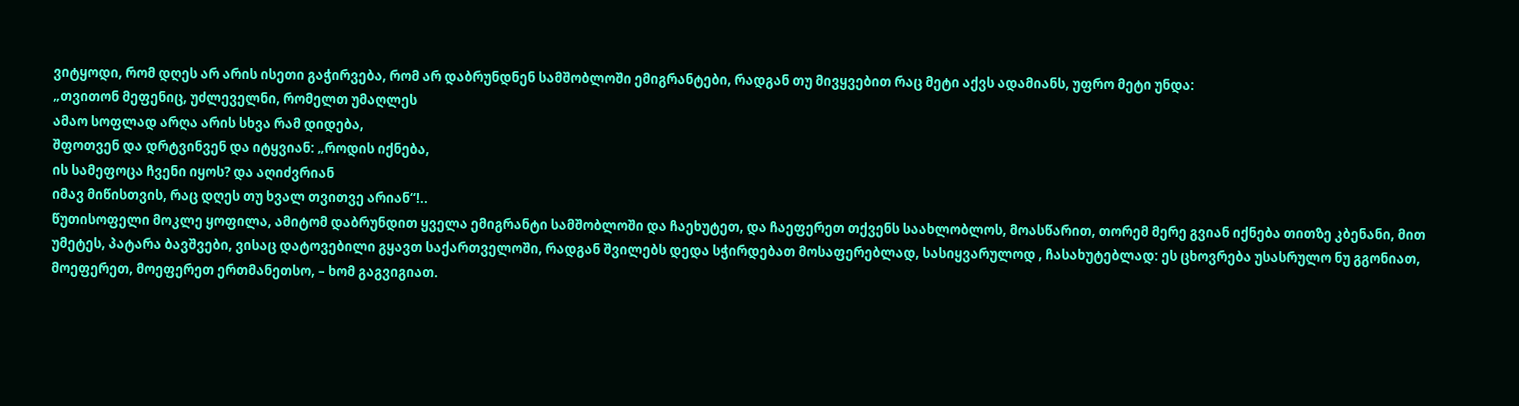ვიტყოდი, რომ დღეს არ არის ისეთი გაჭირვება, რომ არ დაბრუნდნენ სამშობლოში ემიგრანტები, რადგან თუ მივყვებით რაც მეტი აქვს ადამიანს, უფრო მეტი უნდა:
„თვითონ მეფენიც, უძლეველნი, რომელთ უმაღლეს
ამაო სოფლად არღა არის სხვა რამ დიდება,
შფოთვენ და დრტვინვენ და იტყვიან: „როდის იქნება,
ის სამეფოცა ჩვენი იყოს? და აღიძვრიან
იმავ მიწისთვის, რაც დღეს თუ ხვალ თვითვე არიან“!..
წუთისოფელი მოკლე ყოფილა, ამიტომ დაბრუნდით ყველა ემიგრანტი სამშობლოში და ჩაეხუტეთ, და ჩაეფერეთ თქვენს საახლობლოს, მოასწარით, თორემ მერე გვიან იქნება თითზე კბენანი, მით უმეტეს, პატარა ბავშვები, ვისაც დატოვებილი გყავთ საქართველოში, რადგან შვილებს დედა სჭირდებათ მოსაფერებლად, სასიყვარულოდ , ჩასახუტებლად: ეს ცხოვრება უსასრულო ნუ გგონიათ, მოეფერეთ, მოეფერეთ ერთმანეთსო, – ხომ გაგვიგიათ.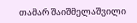თამარ შაიშმელაშვილი